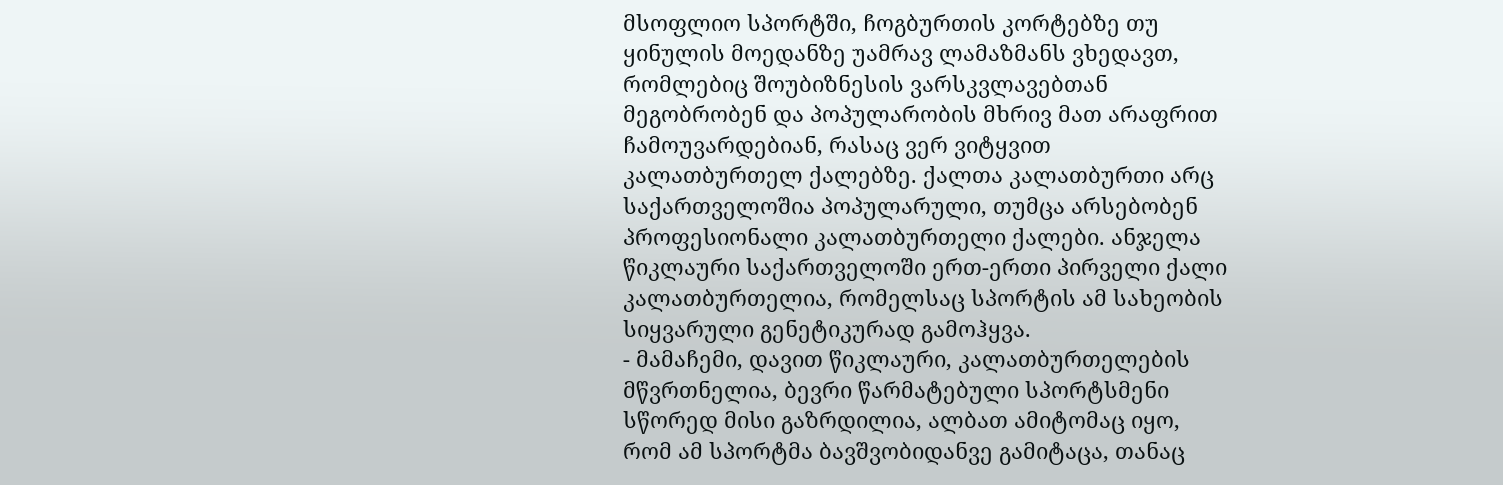მსოფლიო სპორტში, ჩოგბურთის კორტებზე თუ ყინულის მოედანზე უამრავ ლამაზმანს ვხედავთ, რომლებიც შოუბიზნესის ვარსკვლავებთან მეგობრობენ და პოპულარობის მხრივ მათ არაფრით ჩამოუვარდებიან, რასაც ვერ ვიტყვით კალათბურთელ ქალებზე. ქალთა კალათბურთი არც საქართველოშია პოპულარული, თუმცა არსებობენ პროფესიონალი კალათბურთელი ქალები. ანჯელა წიკლაური საქართველოში ერთ-ერთი პირველი ქალი კალათბურთელია, რომელსაც სპორტის ამ სახეობის სიყვარული გენეტიკურად გამოჰყვა.
- მამაჩემი, დავით წიკლაური, კალათბურთელების მწვრთნელია, ბევრი წარმატებული სპორტსმენი სწორედ მისი გაზრდილია, ალბათ ამიტომაც იყო, რომ ამ სპორტმა ბავშვობიდანვე გამიტაცა, თანაც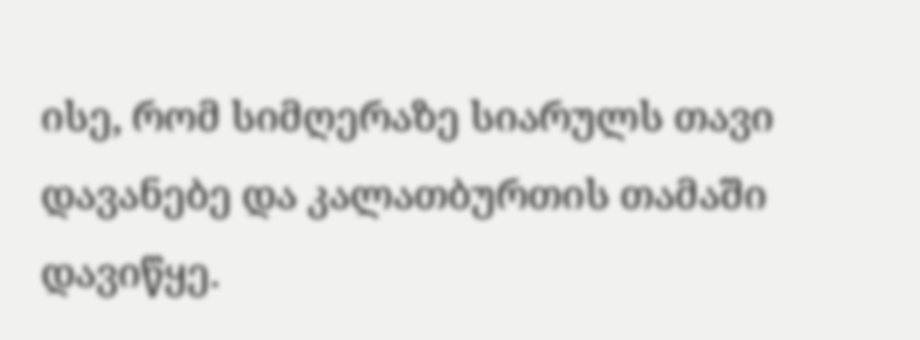ისე, რომ სიმღერაზე სიარულს თავი დავანებე და კალათბურთის თამაში დავიწყე.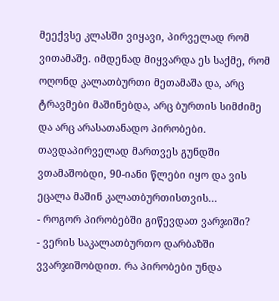მეექვსე კლასში ვიყავი, პირველად რომ ვითამაშე. იმდენად მიყვარდა ეს საქმე, რომ ოღონდ კალათბურთი მეთამაშა და, არც ტრავმები მაშინებდა, არც ბურთის სიმძიმე და არც არასათანადო პირობები. თავდაპირველად მართვეს გუნდში ვთამაშობდი, 90-იანი წლები იყო და ვის ეცალა მაშინ კალათბურთისთვის...
- როგორ პირობებში გიწევდათ ვარჯიში?
- ვერის საკალათბურთო დარბაზში ვვარჯიშობდით. რა პირობები უნდა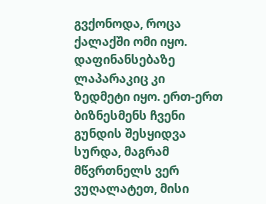გვქონოდა, როცა ქალაქში ომი იყო. დაფინანსებაზე ლაპარაკიც კი ზედმეტი იყო. ერთ-ერთ ბიზნესმენს ჩვენი გუნდის შესყიდვა სურდა, მაგრამ მწვრთნელს ვერ ვუღალატეთ, მისი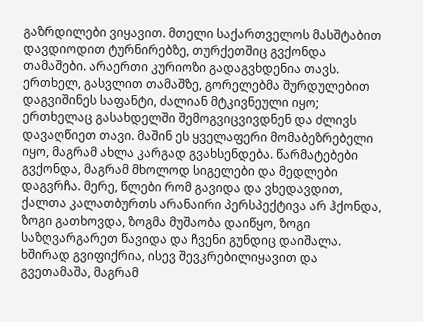გაზრდილები ვიყავით. მთელი საქართველოს მასშტაბით დავდიოდით ტურნირებზე, თურქეთშიც გვქონდა თამაშები. არაერთი კურიოზი გადაგვხდენია თავს. ერთხელ, გასვლით თამაშზე, გორელებმა შურდულებით დაგვიშინეს საფანტი, ძალიან მტკივნეული იყო; ერთხელაც გასახდელში შემოგვიცვივდნენ და ძლივს დავაღწიეთ თავი. მაშინ ეს ყველაფერი მომაბეზრებელი იყო, მაგრამ ახლა კარგად გვახსენდება. წარმატებები გვქონდა, მაგრამ მხოლოდ სიგელები და მედლები დაგვრჩა. მერე, წლები რომ გავიდა და ვხედავდით, ქალთა კალათბურთს არანაირი პერსპექტივა არ ჰქონდა, ზოგი გათხოვდა, ზოგმა მუშაობა დაიწყო, ზოგი საზღვარგარეთ წავიდა და ჩვენი გუნდიც დაიშალა. ხშირად გვიფიქრია, ისევ შევკრებილიყავით და გვეთამაშა, მაგრამ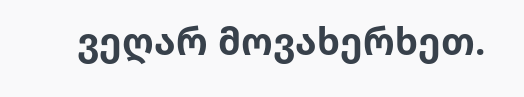ვეღარ მოვახერხეთ.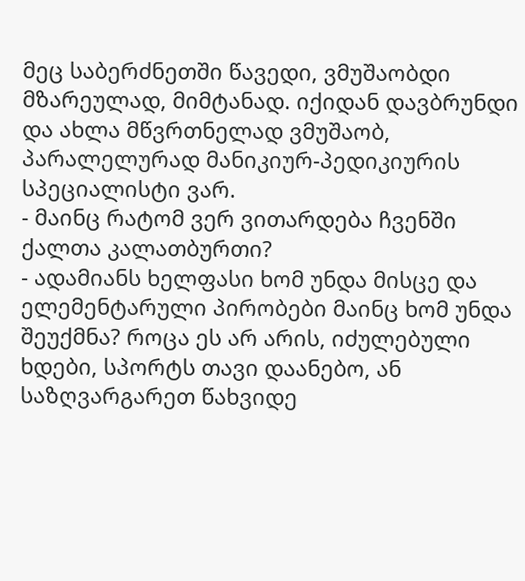მეც საბერძნეთში წავედი, ვმუშაობდი მზარეულად, მიმტანად. იქიდან დავბრუნდი და ახლა მწვრთნელად ვმუშაობ, პარალელურად მანიკიურ-პედიკიურის სპეციალისტი ვარ.
- მაინც რატომ ვერ ვითარდება ჩვენში ქალთა კალათბურთი?
- ადამიანს ხელფასი ხომ უნდა მისცე და ელემენტარული პირობები მაინც ხომ უნდა შეუქმნა? როცა ეს არ არის, იძულებული ხდები, სპორტს თავი დაანებო, ან საზღვარგარეთ წახვიდე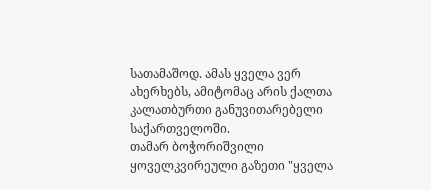სათამაშოდ. ამას ყველა ვერ ახერხებს, ამიტომაც არის ქალთა კალათბურთი განუვითარებელი საქართველოში.
თამარ ბოჭორიშვილი
ყოველკვირეული გაზეთი "ყველა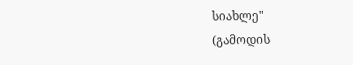სიახლე"
(გამოდის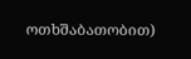ოთხშაბათობით)